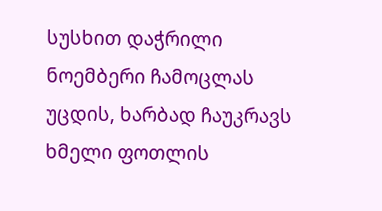სუსხით დაჭრილი ნოემბერი ჩამოცლას უცდის, ხარბად ჩაუკრავს ხმელი ფოთლის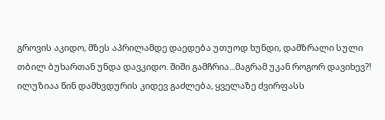გროვის აკიდო, მზეს აპრილამდე დაედება უთუოდ ხუნდი, დამზრალი სული თბილ ბუხართან უნდა დავკიდო. შიში გამჩრია...მაგრამ უკან როგორ დავიხევ?! ილუზიაა წინ დამხვდურის კიდევ გაძლება, ყველაზე ძვირფასს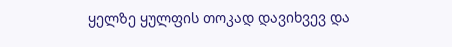ყელზე ყულფის თოკად დავიხვევ და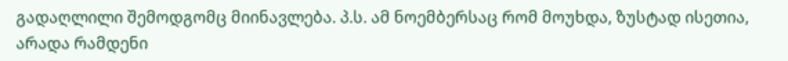გადაღლილი შემოდგომც მიინავლება. პ.ს. ამ ნოემბერსაც რომ მოუხდა, ზუსტად ისეთია, არადა რამდენი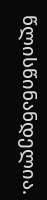წლისწინანდელია.